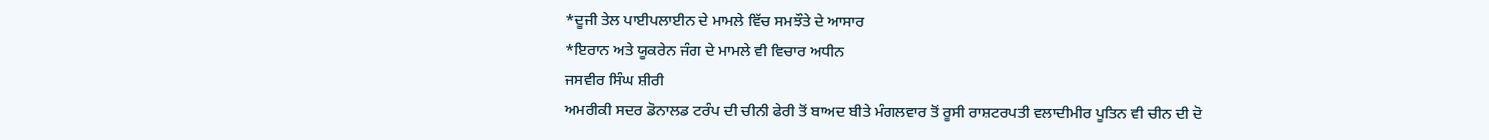*ਦੂਜੀ ਤੇਲ ਪਾਈਪਲਾਈਨ ਦੇ ਮਾਮਲੇ ਵਿੱਚ ਸਮਝੌਤੇ ਦੇ ਆਸਾਰ
*ਇਰਾਨ ਅਤੇ ਯੂਕਰੇਨ ਜੰਗ ਦੇ ਮਾਮਲੇ ਵੀ ਵਿਚਾਰ ਅਧੀਨ
ਜਸਵੀਰ ਸਿੰਘ ਸ਼ੀਰੀ
ਅਮਰੀਕੀ ਸਦਰ ਡੋਨਾਲਡ ਟਰੰਪ ਦੀ ਚੀਨੀ ਫੇਰੀ ਤੋਂ ਬਾਅਦ ਬੀਤੇ ਮੰਗਲਵਾਰ ਤੋਂ ਰੂਸੀ ਰਾਸ਼ਟਰਪਤੀ ਵਲਾਦੀਮੀਰ ਪੂਤਿਨ ਵੀ ਚੀਨ ਦੀ ਦੋ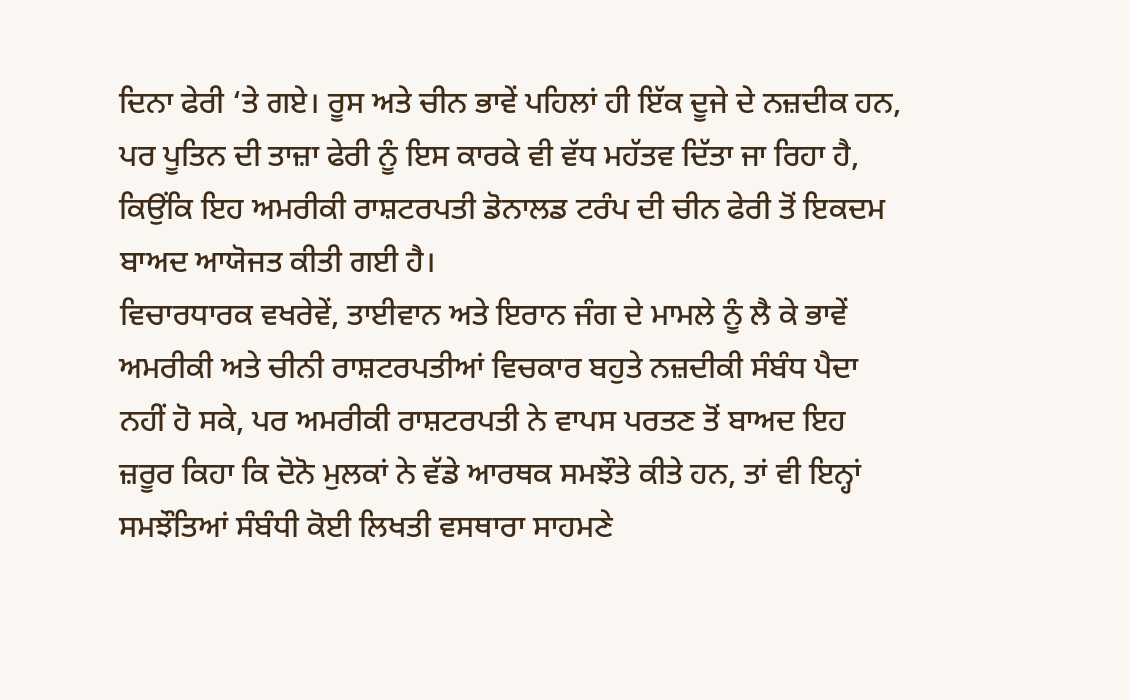ਦਿਨਾ ਫੇਰੀ ‘ਤੇ ਗਏ। ਰੂਸ ਅਤੇ ਚੀਨ ਭਾਵੇਂ ਪਹਿਲਾਂ ਹੀ ਇੱਕ ਦੂਜੇ ਦੇ ਨਜ਼ਦੀਕ ਹਨ, ਪਰ ਪੂਤਿਨ ਦੀ ਤਾਜ਼ਾ ਫੇਰੀ ਨੂੰ ਇਸ ਕਾਰਕੇ ਵੀ ਵੱਧ ਮਹੱਤਵ ਦਿੱਤਾ ਜਾ ਰਿਹਾ ਹੈ, ਕਿਉਂਕਿ ਇਹ ਅਮਰੀਕੀ ਰਾਸ਼ਟਰਪਤੀ ਡੋਨਾਲਡ ਟਰੰਪ ਦੀ ਚੀਨ ਫੇਰੀ ਤੋਂ ਇਕਦਮ ਬਾਅਦ ਆਯੋਜਤ ਕੀਤੀ ਗਈ ਹੈ।
ਵਿਚਾਰਧਾਰਕ ਵਖਰੇਵੇਂ, ਤਾਈਵਾਨ ਅਤੇ ਇਰਾਨ ਜੰਗ ਦੇ ਮਾਮਲੇ ਨੂੰ ਲੈ ਕੇ ਭਾਵੇਂ ਅਮਰੀਕੀ ਅਤੇ ਚੀਨੀ ਰਾਸ਼ਟਰਪਤੀਆਂ ਵਿਚਕਾਰ ਬਹੁਤੇ ਨਜ਼ਦੀਕੀ ਸੰਬੰਧ ਪੈਦਾ ਨਹੀਂ ਹੋ ਸਕੇ, ਪਰ ਅਮਰੀਕੀ ਰਾਸ਼ਟਰਪਤੀ ਨੇ ਵਾਪਸ ਪਰਤਣ ਤੋਂ ਬਾਅਦ ਇਹ ਜ਼ਰੂਰ ਕਿਹਾ ਕਿ ਦੋਨੋ ਮੁਲਕਾਂ ਨੇ ਵੱਡੇ ਆਰਥਕ ਸਮਝੌਤੇ ਕੀਤੇ ਹਨ, ਤਾਂ ਵੀ ਇਨ੍ਹਾਂ ਸਮਝੌਤਿਆਂ ਸੰਬੰਧੀ ਕੋਈ ਲਿਖਤੀ ਵਸਥਾਰਾ ਸਾਹਮਣੇ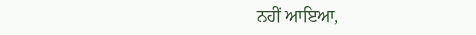ਨਹੀਂ ਆਇਆ,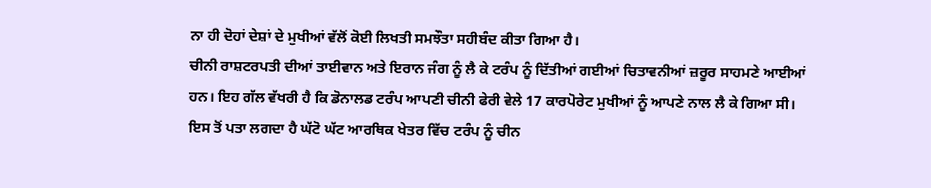ਨਾ ਹੀ ਦੋਹਾਂ ਦੇਸ਼ਾਂ ਦੇ ਮੁਖੀਆਂ ਵੱਲੋਂ ਕੋਈ ਲਿਖਤੀ ਸਮਝੌਤਾ ਸਹੀਬੰਦ ਕੀਤਾ ਗਿਆ ਹੈ।
ਚੀਨੀ ਰਾਸ਼ਟਰਪਤੀ ਦੀਆਂ ਤਾਈਵਾਨ ਅਤੇ ਇਰਾਨ ਜੰਗ ਨੂੰ ਲੈ ਕੇ ਟਰੰਪ ਨੂੰ ਦਿੱਤੀਆਂ ਗਈਆਂ ਚਿਤਾਵਨੀਆਂ ਜ਼ਰੂਰ ਸਾਹਮਣੇ ਆਈਆਂ ਹਨ। ਇਹ ਗੱਲ ਵੱਖਰੀ ਹੈ ਕਿ ਡੋਨਾਲਡ ਟਰੰਪ ਆਪਣੀ ਚੀਨੀ ਫੇਰੀ ਵੇਲੇ 17 ਕਾਰਪੋਰੇਟ ਮੁਖੀਆਂ ਨੂੰ ਆਪਣੇ ਨਾਲ ਲੈ ਕੇ ਗਿਆ ਸੀ। ਇਸ ਤੋਂ ਪਤਾ ਲਗਦਾ ਹੈ ਘੱਟੋ ਘੱਟ ਆਰਥਿਕ ਖੇਤਰ ਵਿੱਚ ਟਰੰਪ ਨੂੰ ਚੀਨ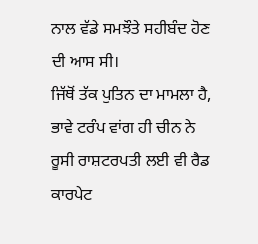ਨਾਲ ਵੱਡੇ ਸਮਝੌਤੇ ਸਹੀਬੰਦ ਹੋਣ ਦੀ ਆਸ ਸੀ।
ਜਿੱਥੋਂ ਤੱਕ ਪੁਤਿਨ ਦਾ ਮਾਮਲਾ ਹੈ, ਭਾਵੇ ਟਰੰਪ ਵਾਂਗ ਹੀ ਚੀਨ ਨੇ ਰੂਸੀ ਰਾਸ਼ਟਰਪਤੀ ਲਈ ਵੀ ਰੈਡ ਕਾਰਪੇਟ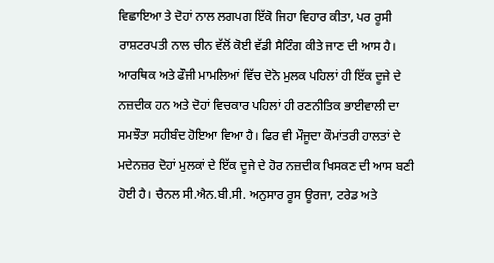ਵਿਛਾਇਆ ਤੇ ਦੋਹਾਂ ਨਾਲ ਲਗਪਗ ਇੱਕੋ ਜਿਹਾ ਵਿਹਾਰ ਕੀਤਾ, ਪਰ ਰੂਸੀ ਰਾਸ਼ਟਰਪਤੀ ਨਾਲ ਚੀਨ ਵੱਲੋਂ ਕੋਈ ਵੱਡੀ ਸੈਟਿੰਗ ਕੀਤੇ ਜਾਣ ਦੀ ਆਸ ਹੈ। ਆਰਥਿਕ ਅਤੇ ਫੌਜੀ ਮਾਮਲਿਆਂ ਵਿੱਚ ਦੋਨੋ ਮੁਲਕ ਪਹਿਲਾਂ ਹੀ ਇੱਕ ਦੂਜੇ ਦੇ ਨਜ਼ਦੀਕ ਹਨ ਅਤੇ ਦੋਹਾਂ ਵਿਚਕਾਰ ਪਹਿਲਾਂ ਹੀ ਰਣਨੀਤਿਕ ਭਾਈਵਾਲੀ ਦਾ ਸਮਝੌਤਾ ਸਹੀਬੰਦ ਹੋਇਆ ਵਿਆ ਹੈ। ਫਿਰ ਵੀ ਮੌਜੂਦਾ ਕੌਮਾਂਤਰੀ ਹਾਲਤਾਂ ਦੇ ਮਦੇਨਜ਼ਰ ਦੋਹਾਂ ਮੁਲਕਾਂ ਦੇ ਇੱਕ ਦੂਜੇ ਦੇ ਹੋਰ ਨਜ਼ਦੀਕ ਖਿਸਕਣ ਦੀ ਆਸ ਬਣੀ ਹੋਈ ਹੈ। ਚੈਨਲ ਸੀ.ਐਨ.ਬੀ.ਸੀ. ਅਨੁਸਾਰ ਰੂਸ ਊਰਜਾ, ਟਰੇਡ ਅਤੇ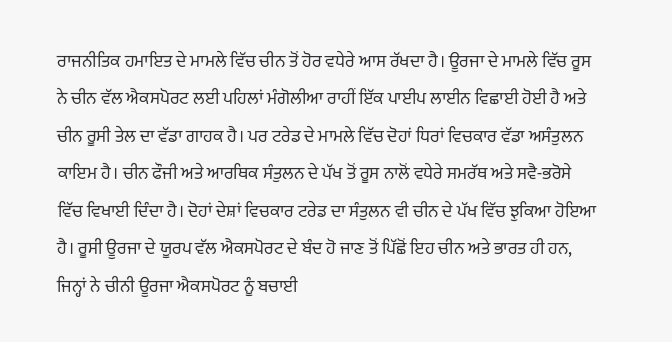ਰਾਜਨੀਤਿਕ ਹਮਾਇਤ ਦੇ ਮਾਮਲੇ ਵਿੱਚ ਚੀਨ ਤੋਂ ਹੋਰ ਵਧੇਰੇ ਆਸ ਰੱਖਦਾ ਹੈ। ਊਰਜਾ ਦੇ ਮਾਮਲੇ ਵਿੱਚ ਰੂਸ ਨੇ ਚੀਨ ਵੱਲ ਐਕਸਪੋਰਟ ਲਈ ਪਹਿਲਾਂ ਮੰਗੋਲੀਆ ਰਾਹੀਂ ਇੱਕ ਪਾਈਪ ਲਾਈਨ ਵਿਛਾਈ ਹੋਈ ਹੈ ਅਤੇ ਚੀਨ ਰੂਸੀ ਤੇਲ ਦਾ ਵੱਡਾ ਗਾਹਕ ਹੈ। ਪਰ ਟਰੇਡ ਦੇ ਮਾਮਲੇ ਵਿੱਚ ਦੋਹਾਂ ਧਿਰਾਂ ਵਿਚਕਾਰ ਵੱਡਾ ਅਸੰਤੁਲਨ ਕਾਇਮ ਹੈ। ਚੀਨ ਫੌਜੀ ਅਤੇ ਆਰਥਿਕ ਸੰਤੁਲਨ ਦੇ ਪੱਖ ਤੋਂ ਰੂਸ ਨਾਲੋਂ ਵਧੇਰੇ ਸਮਰੱਥ ਅਤੇ ਸਵੈ-ਭਰੋਸੇ ਵਿੱਚ ਵਿਖਾਈ ਦਿੰਦਾ ਹੈ। ਦੋਹਾਂ ਦੇਸ਼ਾਂ ਵਿਚਕਾਰ ਟਰੇਡ ਦਾ ਸੰਤੁਲਨ ਵੀ ਚੀਨ ਦੇ ਪੱਖ ਵਿੱਚ ਝੁਕਿਆ ਹੋਇਆ ਹੈ। ਰੂਸੀ ਊਰਜਾ ਦੇ ਯੂਰਪ ਵੱਲ ਐਕਸਪੋਰਟ ਦੇ ਬੰਦ ਹੋ ਜਾਣ ਤੋਂ ਪਿੱਛੋਂ ਇਹ ਚੀਨ ਅਤੇ ਭਾਰਤ ਹੀ ਹਨ, ਜਿਨ੍ਹਾਂ ਨੇ ਚੀਨੀ ਊਰਜਾ ਐਕਸਪੋਰਟ ਨੂੰ ਬਚਾਈ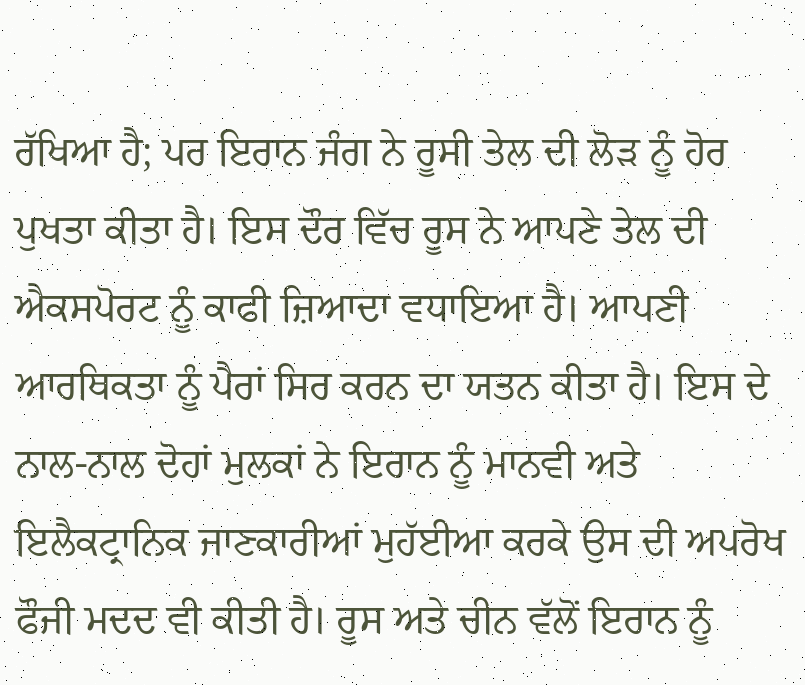ਰੱਖਿਆ ਹੈ; ਪਰ ਇਰਾਨ ਜੰਗ ਨੇ ਰੂਸੀ ਤੇਲ ਦੀ ਲੋੜ ਨੂੰ ਹੋਰ ਪੁਖਤਾ ਕੀਤਾ ਹੈ। ਇਸ ਦੌਰ ਵਿੱਚ ਰੂਸ ਨੇ ਆਪਣੇ ਤੇਲ ਦੀ ਐਕਸਪੋਰਟ ਨੂੰ ਕਾਫੀ ਜ਼ਿਆਦਾ ਵਧਾਇਆ ਹੈ। ਆਪਣੀ ਆਰਥਿਕਤਾ ਨੂੰ ਪੈਰਾਂ ਸਿਰ ਕਰਨ ਦਾ ਯਤਨ ਕੀਤਾ ਹੈ। ਇਸ ਦੇ ਨਾਲ-ਨਾਲ ਦੋਹਾਂ ਮੁਲਕਾਂ ਨੇ ਇਰਾਨ ਨੂੰ ਮਾਨਵੀ ਅਤੇ ਇਲੈਕਟ੍ਰਾਨਿਕ ਜਾਣਕਾਰੀਆਂ ਮੁਹੱਈਆ ਕਰਕੇ ਉਸ ਦੀ ਅਪਰੋਖ ਫੌਜੀ ਮਦਦ ਵੀ ਕੀਤੀ ਹੈ। ਰੂਸ ਅਤੇ ਚੀਨ ਵੱਲੋਂ ਇਰਾਨ ਨੂੰ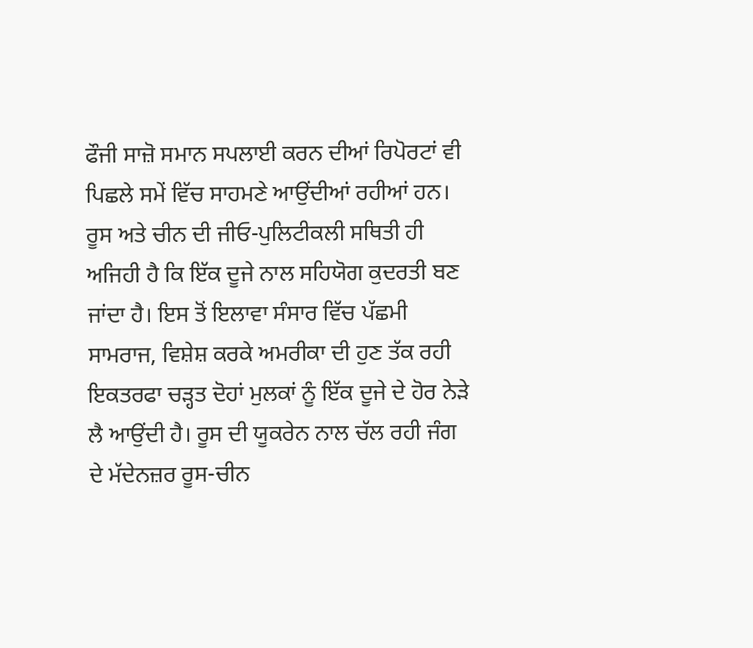ਫੌਜੀ ਸਾਜ਼ੋ ਸਮਾਨ ਸਪਲਾਈ ਕਰਨ ਦੀਆਂ ਰਿਪੋਰਟਾਂ ਵੀ ਪਿਛਲੇ ਸਮੇਂ ਵਿੱਚ ਸਾਹਮਣੇ ਆਉਂਦੀਆਂ ਰਹੀਆਂ ਹਨ।
ਰੂਸ ਅਤੇ ਚੀਨ ਦੀ ਜੀਓ-ਪੁਲਿਟੀਕਲੀ ਸਥਿਤੀ ਹੀ ਅਜਿਹੀ ਹੈ ਕਿ ਇੱਕ ਦੂਜੇ ਨਾਲ ਸਹਿਯੋਗ ਕੁਦਰਤੀ ਬਣ ਜਾਂਦਾ ਹੈ। ਇਸ ਤੋਂ ਇਲਾਵਾ ਸੰਸਾਰ ਵਿੱਚ ਪੱਛਮੀ ਸਾਮਰਾਜ, ਵਿਸ਼ੇਸ਼ ਕਰਕੇ ਅਮਰੀਕਾ ਦੀ ਹੁਣ ਤੱਕ ਰਹੀ ਇਕਤਰਫਾ ਚੜ੍ਹਤ ਦੋਹਾਂ ਮੁਲਕਾਂ ਨੂੰ ਇੱਕ ਦੂਜੇ ਦੇ ਹੋਰ ਨੇੜੇ ਲੈ ਆਉਂਦੀ ਹੈ। ਰੂਸ ਦੀ ਯੂਕਰੇਨ ਨਾਲ ਚੱਲ ਰਹੀ ਜੰਗ ਦੇ ਮੱਦੇਨਜ਼ਰ ਰੂਸ-ਚੀਨ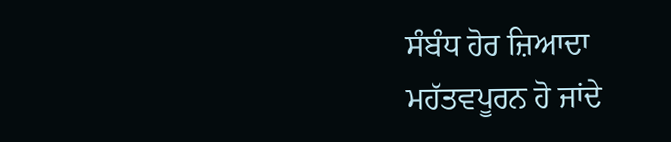ਸੰਬੰਧ ਹੋਰ ਜ਼ਿਆਦਾ ਮਹੱਤਵਪੂਰਨ ਹੋ ਜਾਂਦੇ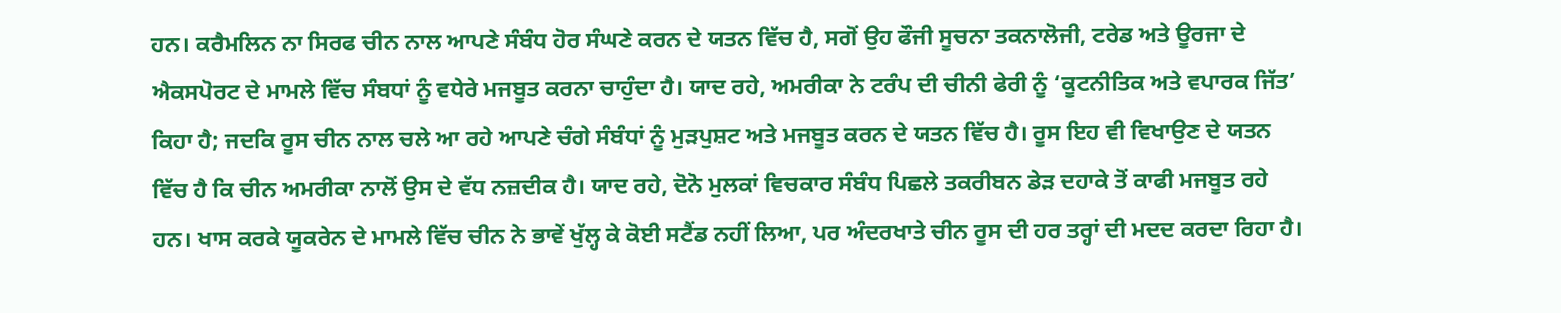ਹਨ। ਕਰੈਮਲਿਨ ਨਾ ਸਿਰਫ ਚੀਨ ਨਾਲ ਆਪਣੇ ਸੰਬੰਧ ਹੋਰ ਸੰਘਣੇ ਕਰਨ ਦੇ ਯਤਨ ਵਿੱਚ ਹੈ, ਸਗੋਂ ਉਹ ਫੌਜੀ ਸੂਚਨਾ ਤਕਨਾਲੋਜੀ, ਟਰੇਡ ਅਤੇ ਊਰਜਾ ਦੇ ਐਕਸਪੋਰਟ ਦੇ ਮਾਮਲੇ ਵਿੱਚ ਸੰਬਧਾਂ ਨੂੰ ਵਧੇਰੇ ਮਜਬੂਤ ਕਰਨਾ ਚਾਹੁੰਦਾ ਹੈ। ਯਾਦ ਰਹੇ, ਅਮਰੀਕਾ ਨੇ ਟਰੰਪ ਦੀ ਚੀਨੀ ਫੇਰੀ ਨੂੰ ‘ਕੂਟਨੀਤਿਕ ਅਤੇ ਵਪਾਰਕ ਜਿੱਤ’ ਕਿਹਾ ਹੈ; ਜਦਕਿ ਰੂਸ ਚੀਨ ਨਾਲ ਚਲੇ ਆ ਰਹੇ ਆਪਣੇ ਚੰਗੇ ਸੰਬੰਧਾਂ ਨੂੰ ਮੁੜਪੁਸ਼ਟ ਅਤੇ ਮਜਬੂਤ ਕਰਨ ਦੇ ਯਤਨ ਵਿੱਚ ਹੈ। ਰੂਸ ਇਹ ਵੀ ਵਿਖਾਉਣ ਦੇ ਯਤਨ ਵਿੱਚ ਹੈ ਕਿ ਚੀਨ ਅਮਰੀਕਾ ਨਾਲੋਂ ਉਸ ਦੇ ਵੱਧ ਨਜ਼ਦੀਕ ਹੈ। ਯਾਦ ਰਹੇ, ਦੋਨੋ ਮੁਲਕਾਂ ਵਿਚਕਾਰ ਸੰਬੰਧ ਪਿਛਲੇ ਤਕਰੀਬਨ ਡੇੜ ਦਹਾਕੇ ਤੋਂ ਕਾਫੀ ਮਜਬੂਤ ਰਹੇ ਹਨ। ਖਾਸ ਕਰਕੇ ਯੂਕਰੇਨ ਦੇ ਮਾਮਲੇ ਵਿੱਚ ਚੀਨ ਨੇ ਭਾਵੇਂ ਖੁੱਲ੍ਹ ਕੇ ਕੋਈ ਸਟੈਂਡ ਨਹੀਂ ਲਿਆ, ਪਰ ਅੰਦਰਖਾਤੇ ਚੀਨ ਰੂਸ ਦੀ ਹਰ ਤਰ੍ਹਾਂ ਦੀ ਮਦਦ ਕਰਦਾ ਰਿਹਾ ਹੈ।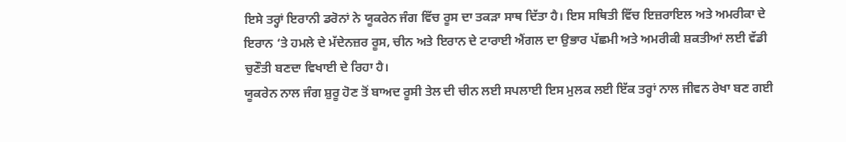ਇਸੇ ਤਰ੍ਹਾਂ ਇਰਾਨੀ ਡਰੋਨਾਂ ਨੇ ਯੂਕਰੇਨ ਜੰਗ ਵਿੱਚ ਰੂਸ ਦਾ ਤਕੜਾ ਸਾਥ ਦਿੱਤਾ ਹੈ। ਇਸ ਸਥਿਤੀ ਵਿੱਚ ਇਜ਼ਰਾਇਲ ਅਤੇ ਅਮਰੀਕਾ ਦੇ ਇਰਾਨ ‘ਤੇ ਹਮਲੇ ਦੇ ਮੱਦੇਨਜ਼ਰ ਰੂਸ, ਚੀਨ ਅਤੇ ਇਰਾਨ ਦੇ ਟਾਰਾਈ ਐਂਗਲ ਦਾ ਉਭਾਰ ਪੱਛਮੀ ਅਤੇ ਅਮਰੀਕੀ ਸ਼ਕਤੀਆਂ ਲਈ ਵੱਡੀ ਚੁਣੌਤੀ ਬਣਦਾ ਵਿਖਾਈ ਦੇ ਰਿਹਾ ਹੈ।
ਯੂਕਰੇਨ ਨਾਲ ਜੰਗ ਸ਼ੁਰੂ ਹੋਣ ਤੋਂ ਬਾਅਦ ਰੂਸੀ ਤੇਲ ਦੀ ਚੀਨ ਲਈ ਸਪਲਾਈ ਇਸ ਮੁਲਕ ਲਈ ਇੱਕ ਤਰ੍ਹਾਂ ਨਾਲ ਜੀਵਨ ਰੇਖਾ ਬਣ ਗਈ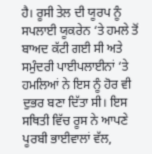ਹੈ। ਰੂਸੀ ਤੇਲ ਦੀ ਯੂਰਪ ਨੂੰ ਸਪਲਾਈ ਯੂਕਰੇਨ ‘ਤੇ ਹਮਲੇ ਤੋਂ ਬਾਅਦ ਕੱਟੀ ਗਈ ਸੀ ਅਤੇ ਸਮੁੰਦਰੀ ਪਾਈਪਲਾਈਨਾਂ ‘ਤੇ ਹਮਲਿਆਂ ਨੇ ਇਸ ਨੂੰ ਹੋਰ ਵੀ ਦੁਭਰ ਬਣਾ ਦਿੱਤਾ ਸੀ। ਇਸ ਸਥਿਤੀ ਵਿੱਚ ਰੂਸ ਨੇ ਆਪਣੇ ਪੂਰਬੀ ਭਾਈਵਾਲਾਂ ਵੱਲ,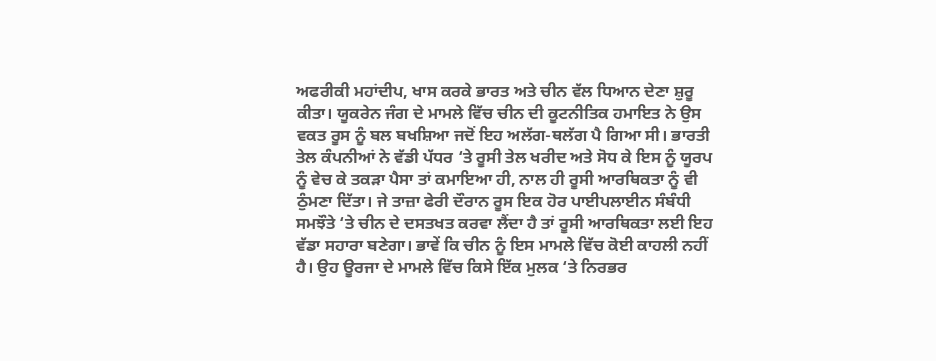ਅਫਰੀਕੀ ਮਹਾਂਦੀਪ, ਖਾਸ ਕਰਕੇ ਭਾਰਤ ਅਤੇ ਚੀਨ ਵੱਲ ਧਿਆਨ ਦੇਣਾ ਸ਼ੁਰੂ ਕੀਤਾ। ਯੂਕਰੇਨ ਜੰਗ ਦੇ ਮਾਮਲੇ ਵਿੱਚ ਚੀਨ ਦੀ ਕੂਟਨੀਤਿਕ ਹਮਾਇਤ ਨੇ ਉਸ ਵਕਤ ਰੂਸ ਨੂੰ ਬਲ ਬਖਸ਼ਿਆ ਜਦੋਂ ਇਹ ਅਲੱਗ-ਥਲੱਗ ਪੈ ਗਿਆ ਸੀ। ਭਾਰਤੀ ਤੇਲ ਕੰਪਨੀਆਂ ਨੇ ਵੱਡੀ ਪੱਧਰ ‘ਤੇ ਰੂਸੀ ਤੇਲ ਖਰੀਦ ਅਤੇ ਸੋਧ ਕੇ ਇਸ ਨੂੰ ਯੂਰਪ ਨੂੰ ਵੇਚ ਕੇ ਤਕੜਾ ਪੈਸਾ ਤਾਂ ਕਮਾਇਆ ਹੀ, ਨਾਲ ਹੀ ਰੂਸੀ ਆਰਥਿਕਤਾ ਨੂੰ ਵੀ ਠੁੰਮਣਾ ਦਿੱਤਾ। ਜੇ ਤਾਜ਼ਾ ਫੇਰੀ ਦੌਰਾਨ ਰੂਸ ਇਕ ਹੋਰ ਪਾਈਪਲਾਈਨ ਸੰਬੰਧੀ ਸਮਝੌਤੇ ‘ਤੇ ਚੀਨ ਦੇ ਦਸਤਖਤ ਕਰਵਾ ਲੈਂਦਾ ਹੈ ਤਾਂ ਰੂਸੀ ਆਰਥਿਕਤਾ ਲਈ ਇਹ ਵੱਡਾ ਸਹਾਰਾ ਬਣੇਗਾ। ਭਾਵੇਂ ਕਿ ਚੀਨ ਨੂੰ ਇਸ ਮਾਮਲੇ ਵਿੱਚ ਕੋਈ ਕਾਹਲੀ ਨਹੀਂ ਹੈ। ਉਹ ਊਰਜਾ ਦੇ ਮਾਮਲੇ ਵਿੱਚ ਕਿਸੇ ਇੱਕ ਮੁਲਕ ‘ਤੇ ਨਿਰਭਰ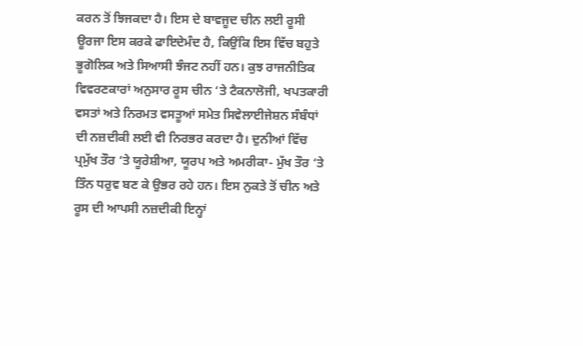ਕਰਨ ਤੋਂ ਝਿਜਕਦਾ ਹੈ। ਇਸ ਦੇ ਬਾਵਜੂਦ ਚੀਨ ਲਈ ਰੂਸੀ ਊਰਜਾ ਇਸ ਕਰਕੇ ਫਾਇਦੇਮੰਦ ਹੈ, ਕਿਉਂਕਿ ਇਸ ਵਿੱਚ ਬਹੁਤੇ ਭੂਗੋਲਿਕ ਅਤੇ ਸਿਆਸੀ ਝੰਜਟ ਨਹੀਂ ਹਨ। ਕੁਝ ਰਾਜਨੀਤਿਕ ਵਿਵਰਣਕਾਰਾਂ ਅਨੁਸਾਰ ਰੂਸ ਚੀਨ ‘ਤੇ ਟੈਕਨਾਲੋਜੀ, ਖਪਤਕਾਰੀ ਵਸਤਾਂ ਅਤੇ ਨਿਰਮਤ ਵਸਤੂਆਂ ਸਮੇਤ ਸਿਵੇਲਾਈਜੇਸ਼ਨ ਸੰਬੰਧਾਂ ਦੀ ਨਜ਼ਦੀਕੀ ਲਈ ਵੀ ਨਿਰਭਰ ਕਰਦਾ ਹੈ। ਦੁਨੀਆਂ ਵਿੱਚ ਪ੍ਰਮੁੱਖ ਤੌਰ ‘ਤੇ ਯੂਰੇਸ਼ੀਆ, ਯੂਰਪ ਅਤੇ ਅਮਰੀਕਾ- ਮੁੱਖ ਤੌਰ ‘ਤੇ ਤਿੰਨ ਧਰੁਵ ਬਣ ਕੇ ਉਭਰ ਰਹੇ ਹਨ। ਇਸ ਨੁਕਤੇ ਤੋਂ ਚੀਨ ਅਤੇ ਰੂਸ ਦੀ ਆਪਸੀ ਨਜ਼ਦੀਕੀ ਇਨ੍ਹਾਂ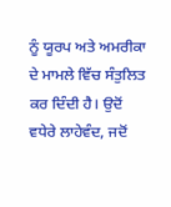ਨੂੰ ਯੂਰਪ ਅਤੇ ਅਮਰੀਕਾ ਦੇ ਮਾਮਲੇ ਵਿੱਚ ਸੰਤੁਲਿਤ ਕਰ ਦਿੰਦੀ ਹੈ। ਉਦੋਂ ਵਧੇਰੇ ਲਾਹੇਵੰਦ, ਜਦੋਂ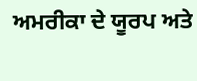ਅਮਰੀਕਾ ਦੇ ਯੂਰਪ ਅਤੇ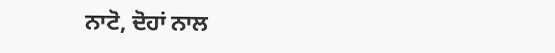ਨਾਟੋ, ਦੋਹਾਂ ਨਾਲ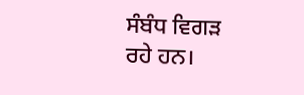ਸੰਬੰਧ ਵਿਗੜ ਰਹੇ ਹਨ।